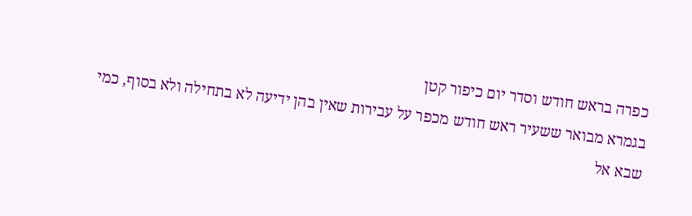כפרה בראש חודש וסדר יום כיפור קטן
בגמרא מבואר ששעיר ראש חודש מכפר על עבירות שאין בהן ידיעה לא בתחילה ולא בסוף, כמי שבא אל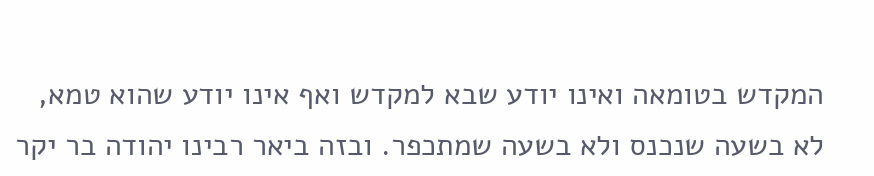המקדש בטומאה ואינו יודע שבא למקדש ואף אינו יודע שהוא טמא, לא בשעה שנכנס ולא בשעה שמתכפר. ובזה ביאר רבינו יהודה בר יקר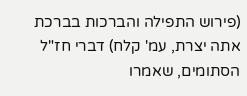(פירוש התפילה והברכות בברכת אתה יצרת, עמ' קלח) דברי חז"ל הסתומים, שאמרו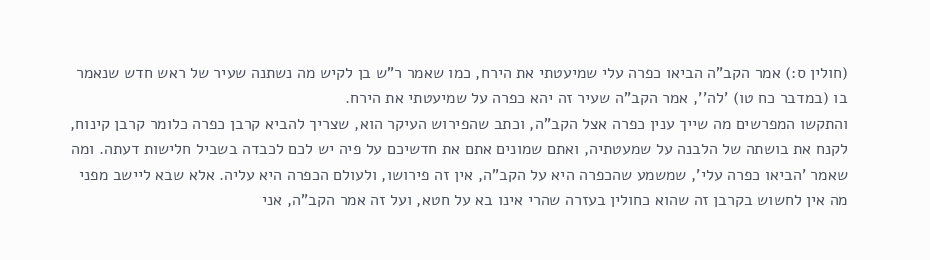(חולין ס:) אמר הקב"ה הביאו כפרה עלי שמיעטתי את הירח, כמו שאמר ר"ש בן לקיש מה נשתנה שעיר של ראש חדש שנאמר בו (במדבר כח טו) 'לה'', אמר הקב"ה שעיר זה יהא כפרה על שמיעטתי את הירח.
והתקשו המפרשים מה שייך ענין כפרה אצל הקב"ה, וכתב שהפירוש העיקר הוא, שצריך להביא קרבן כפרה כלומר קרבן קינוח, לקנח את בושתה של הלבנה על שמעטתיה, ואתם שמונים אתם את חדשיכם על פיה יש לכם לכבדה בשביל חלישות דעתה. ומה שאמר 'הביאו כפרה עלי', שמשמע שהכפרה היא על הקב"ה, אין זה פירושו, ולעולם הכפרה היא עליה. אלא שבא ליישב מפני מה אין לחשוש בקרבן זה שהוא כחולין בעזרה שהרי אינו בא על חטא, ועל זה אמר הקב"ה, אני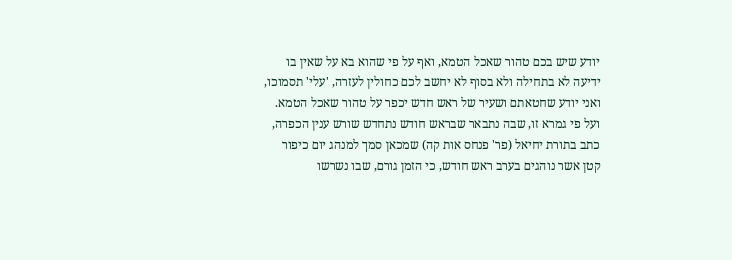יודע שיש בכם טהור שאכל הטמא, ואף על פי שהוא בא על שאין בו ידיעה לא בתחילה ולא בסוף לא יחשב לכם כחולין לעזרה, 'עלי' תסמוכו, ואני יודע שחטאתם ושעיר של ראש חדש יכפר על טהור שאכל הטמא.
ועל פי גמרא זו, שבה נתבאר שבראש חודש נתחדש שורש ענין הכפרה, כתב בתורת יחיאל (פר' פנחס אות קה) שמכאן סמך למנהג יום כיפור קטן אשר נוהגים בערב ראש חודש, כי הזמן גורם, שבו נשרשו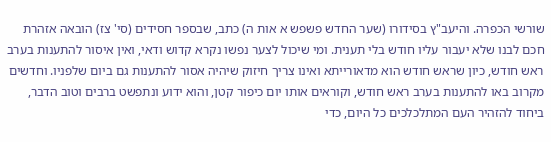שורשי הכפרה. והיעב"ץ בסידורו (שער החדש פשפש א אות ה) כתב, שבספר חסידים (סי' צז) הובאה אזהרת חכם לבנו שלא יעבור עליו חודש בלי תענית. ומי שיכול לצער נפשו נקרא קדוש ודאי, ואין איסור להתענות בערב ראש חודש, כיון שראש חודש הוא מדאורייתא ואינו צריך חיזוק שיהיה אסור להתענות גם ביום שלפניו. וחדשים מקרוב באו להתענות בערב ראש חודש, וקוראים אותו יום כיפור קטן, והוא ידוע ונתפשט ברבים וטוב הדבר, ביחוד להזהיר העם המתלכלכים כל היום, כדי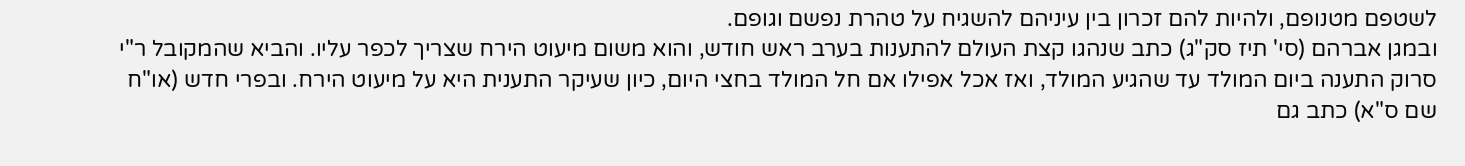לשטפם מטנופם, ולהיות להם זכרון בין עיניהם להשגיח על טהרת נפשם וגופם.
ובמגן אברהם (סי' תיז סק"ג) כתב שנהגו קצת העולם להתענות בערב ראש חודש, והוא משום מיעוט הירח שצריך לכפר עליו. והביא שהמקובל ר"י סרוק התענה ביום המולד עד שהגיע המולד, ואז אכל אפילו אם חל המולד בחצי היום, כיון שעיקר התענית היא על מיעוט הירח. ובפרי חדש (או"ח שם ס"א) כתב גם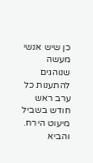כן שיש אנשי מעשה שנוהגים להתענות כל ערב ראש חודש בשביל מיעוט הירח. והביא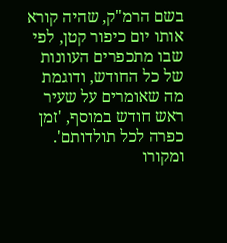בשם הרמ"ק, שהיה קורא אותו יום כיפור קטן, לפי שבו מתכפרים העוונות של כל החודש, ודוגמת מה שאומרים על שעיר ראש חודש במוסף, 'זמן כפרה לכל תולדותם'. ומקורו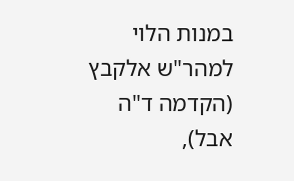במנות הלוי למהר"ש אלקבץ (הקדמה ד"ה אבל),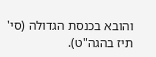והובא בכנסת הגדולה (סי' תיז בהגה"ט).